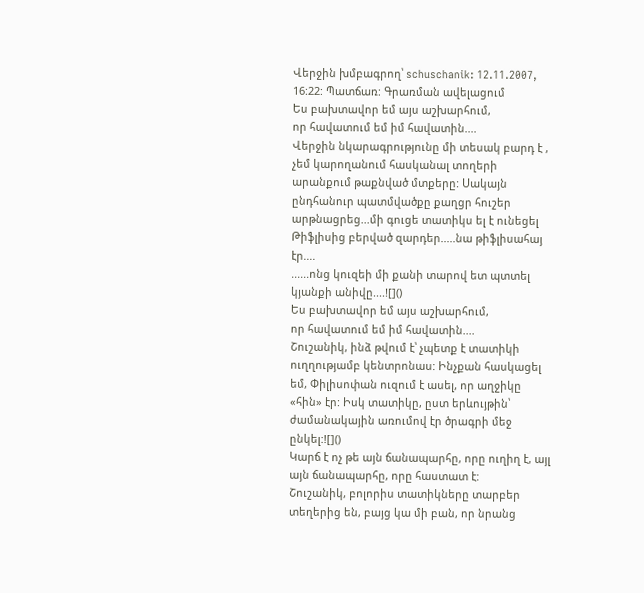Վերջին խմբագրող՝ schuschanik: 12.11.2007, 16:22: Պատճառ: Գրառման ավելացում
Ես բախտավոր եմ այս աշխարհում,
որ հավատում եմ իմ հավատին....
Վերջին նկարագրությունը մի տեսակ բարդ է , չեմ կարողանում հասկանալ տողերի արանքում թաքնված մտքերը: Սակայն ընդհանուր պատմվածքը քաղցր հուշեր արթնացրեց...մի գուցե տատիկս ել է ունեցել Թիֆլիսից բերված զարդեր.....նա թիֆլիսահայ էր....
......ոնց կուզեի մի քանի տարով ետ պտտել կյանքի անիվը....![]()
Ես բախտավոր եմ այս աշխարհում,
որ հավատում եմ իմ հավատին....
Շուշանիկ, ինձ թվում է՝ չպետք է տատիկի ուղղությամբ կենտրոնաս: Ինչքան հասկացել եմ, Փիլիսոփան ուզում է ասել, որ աղջիկը «հին» էր: Իսկ տատիկը, ըստ երևույթին՝ ժամանակային առումով էր ծրագրի մեջ ընկել:![]()
Կարճ է ոչ թե այն ճանապարհը, որը ուղիղ է, այլ այն ճանապարհը, որը հաստատ է:
Շուշանիկ, բոլորիս տատիկները տարբեր տեղերից են, բայց կա մի բան, որ նրանց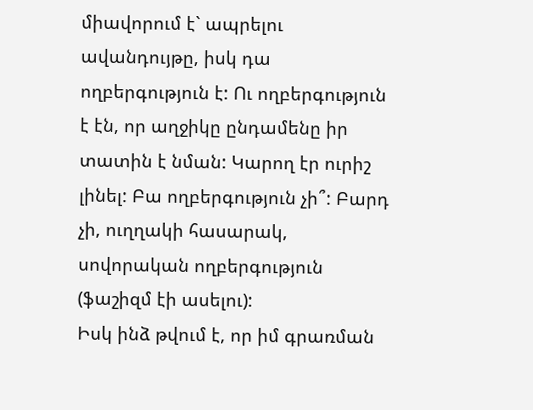միավորում է` ապրելու ավանդույթը, իսկ դա ողբերգություն է: Ու ողբերգություն է էն, որ աղջիկը ընդամենը իր տատին է նման: Կարող էր ուրիշ լինել: Բա ողբերգություն չի՞: Բարդ չի, ուղղակի հասարակ, սովորական ողբերգություն (ֆաշիզմ էի ասելու):
Իսկ ինձ թվում է, որ իմ գրառման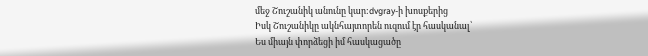մեջ Շուշանիկ անունը կար:dvgray-ի խոսքերից
Իսկ Շուշանիկը ակնհայտորեն ուզում էր հասկանալ՝
Ես միայն փորձեցի իմ հասկացածը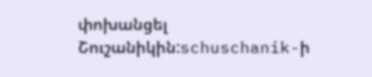փոխանցել Շուշանիկին:schuschanik-ի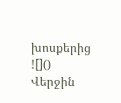խոսքերից
![]()
Վերջին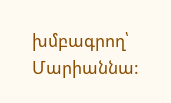խմբագրող՝ Մարիաննա: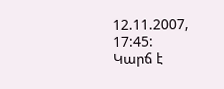12.11.2007, 17:45:
Կարճ է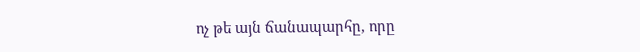ոչ թե այն ճանապարհը, որը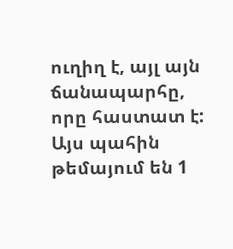ուղիղ է, այլ այն ճանապարհը, որը հաստատ է:
Այս պահին թեմայում են 1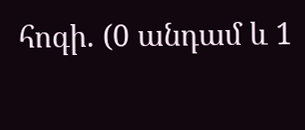հոգի. (0 անդամ և 1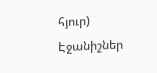հյուր)
Էջանիշներ